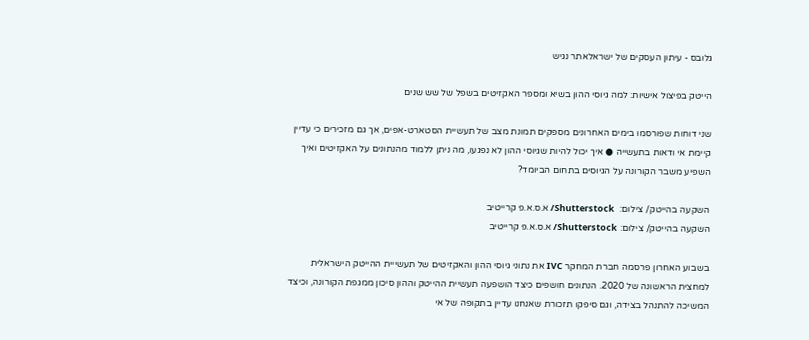גלובס - עיתון העסקים של ישראלאתר נגיש

הייטק בפיצול אישיות: למה גיוסי ההון בשיא ומספר האקזיטים בשפל של שש שנים

שני דוחות שפורסמו בימים האחרונים מספקים תמונת מצב של תעשיית הסטארט-אפים, אך גם מזכירים כי עדיין קיימת אי ודאות בתעשייה ● איך יכול להיות שגיוסי ההון לא נפגעו, מה ניתן ללמוד מהנתונים על האקזיטים ואיך השפיע משבר הקורונה על הגיוסים בתחום הביומד?

השקעה בהייטק/ צילום:  Shutterstock/ א.ס.א.פ קרייטיב
השקעה בהייטק/ צילום: Shutterstock/ א.ס.א.פ קרייטיב

בשבוע האחרון פרסמה חברת המחקר IVC את נתוני גיוסי ההון והאקזיטים של תעשייית ההייטק הישראלית למחצית הראשונה של 2020. הנתונים חושפים כיצד הושפעה תעשיית ההייטק וההון סיכון ממגפת הקורונה, וכיצד המשיכה להתנהל בצידה, וגם סיפקו תזכורת שאנחנו עדיין בתקופה של אי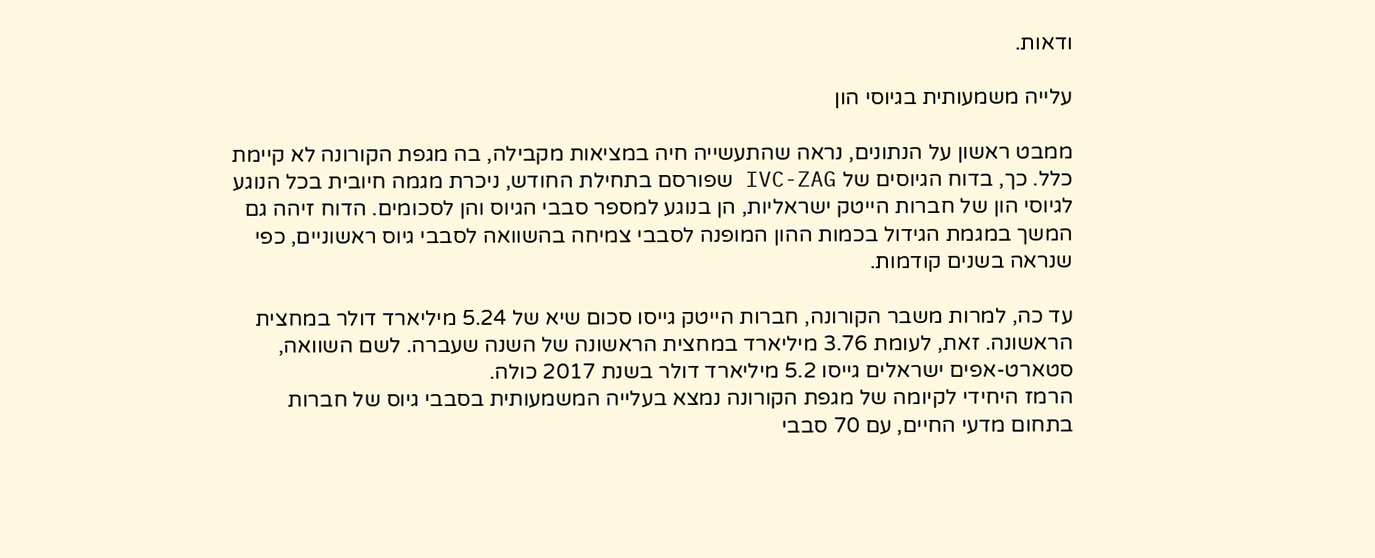ודאות.

עלייה משמעותית בגיוסי הון

ממבט ראשון על הנתונים, נראה שהתעשייה חיה במציאות מקבילה, בה מגפת הקורונה לא קיימת כלל. כך, בדוח הגיוסים של IVC-ZAG שפורסם בתחילת החודש, ניכרת מגמה חיובית בכל הנוגע לגיוסי הון של חברות הייטק ישראליות, הן בנוגע למספר סבבי הגיוס והן לסכומים. הדוח זיהה גם המשך במגמת הגידול בכמות ההון המופנה לסבבי צמיחה בהשוואה לסבבי גיוס ראשוניים, כפי שנראה בשנים קודמות.

עד כה, למרות משבר הקורונה, חברות הייטק גייסו סכום שיא של 5.24 מיליארד דולר במחצית הראשונה. זאת, לעומת 3.76 מיליארד במחצית הראשונה של השנה שעברה. לשם השוואה, סטארט-אפים ישראלים גייסו 5.2 מיליארד דולר בשנת 2017 כולה.
הרמז היחידי לקיומה של מגפת הקורונה נמצא בעלייה המשמעותית בסבבי גיוס של חברות בתחום מדעי החיים, עם 70 סבבי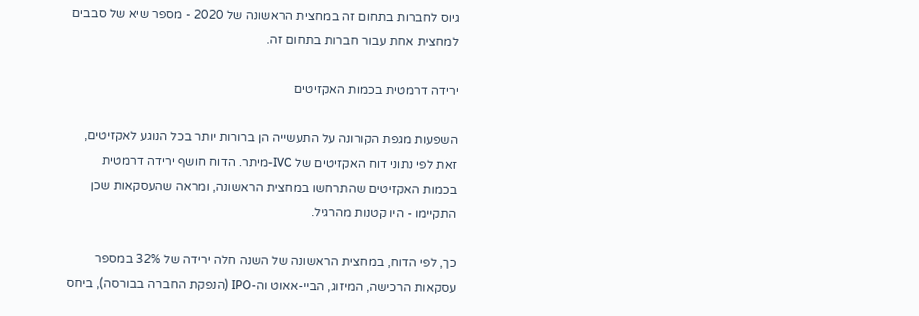גיוס לחברות בתחום זה במחצית הראשונה של 2020 - מספר שיא של סבבים למחצית אחת עבור חברות בתחום זה.

ירידה דרמטית בכמות האקזיטים

השפעות מגפת הקורונה על התעשייה הן ברורות יותר בכל הנוגע לאקזיטים, זאת לפי נתוני דוח האקזיטים של IVC-מיתר. הדוח חושף ירידה דרמטית בכמות האקזיטים שהתרחשו במחצית הראשונה, ומראה שהעסקאות שכן התקיימו - היו קטנות מהרגיל.

כך, לפי הדוח, במחצית הראשונה של השנה חלה ירידה של 32% במספר עסקאות הרכישה, המיזוג, הביי-אאוט וה-IPO (הנפקת החברה בבורסה), ביחס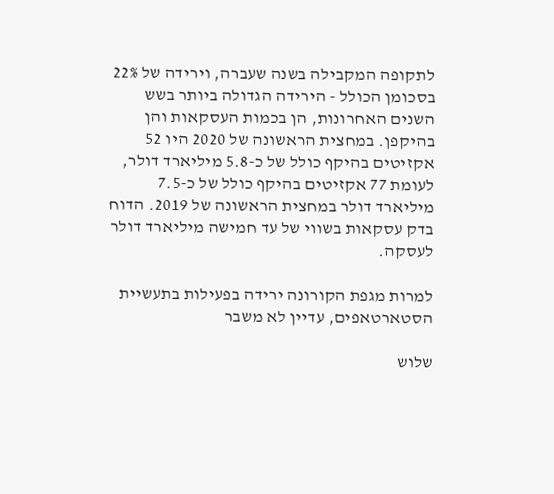לתקופה המקבילה בשנה שעברה, וירידה של 22% בסכומן הכולל - הירידה הגדולה ביותר בשש השנים האחרונות, הן בכמות העסקאות והן בהיקפן. במחצית הראשונה של 2020 היו 52 אקזיטים בהיקף כולל של כ-5.8 מיליארד דולר, לעומת 77 אקזיטים בהיקף כולל של כ-7.5 מיליארד דולר במחצית הראשונה של 2019. הדוח בדק עסקאות בשווי של עד חמישה מיליארד דולר לעסקה.

למרות מגפת הקורונה ירידה בפעילות בתעשיית הסטארטאפים, עדיין לא משבר

שלוש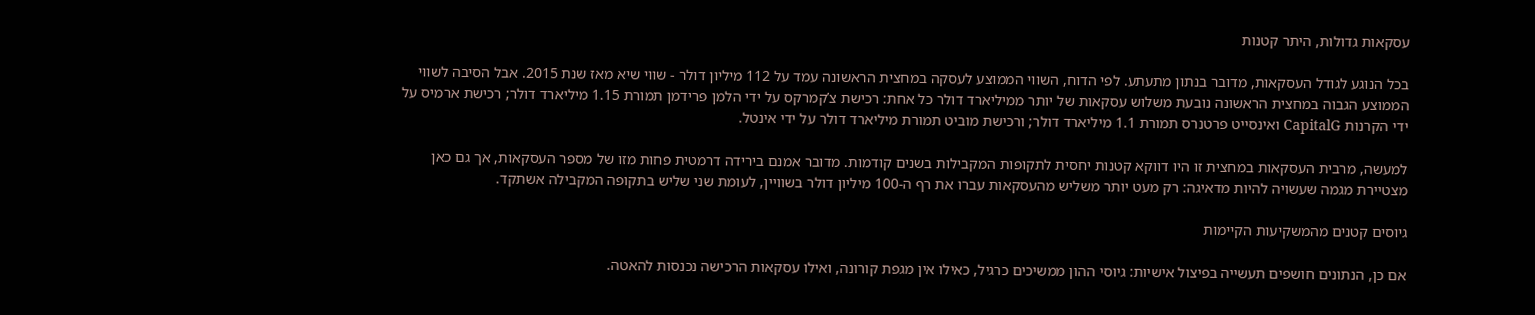עסקאות גדולות, היתר קטנות

בכל הנוגע לגודל העסקאות, מדובר בנתון מתעתע. לפי הדוח, השווי הממוצע לעסקה במחצית הראשונה עמד על 112 מיליון דולר - שווי שיא מאז שנת 2015. אבל הסיבה לשווי הממוצע הגבוה במחצית הראשונה נובעת משלוש עסקאות של יותר ממיליארד דולר כל אחת: רכישת צ’קמרקס על ידי הלמן פרידמן תמורת 1.15 מיליארד דולר; רכישת ארמיס על ידי הקרנות CapitalG ואינסייט פרטנרס תמורת 1.1 מיליארד דולר; ורכישת מוביט תמורת מיליארד דולר על ידי אינטל.

למעשה, מרבית העסקאות במחצית זו היו דווקא קטנות יחסית לתקופות המקבילות בשנים קודמות. מדובר אמנם בירידה דרמטית פחות מזו של מספר העסקאות, אך גם כאן מצטיירת מגמה שעשויה להיות מדאיגה: רק מעט יותר משליש מהעסקאות עברו את רף ה-100 מיליון דולר בשוויין, לעומת שני שליש בתקופה המקבילה אשתקד.

גיוסים קטנים מהמשקיעות הקיימות

אם כן, הנתונים חושפים תעשייה בפיצול אישיות: גיוסי ההון ממשיכים כרגיל, כאילו אין מגפת קורונה, ואילו עסקאות הרכישה נכנסות להאטה.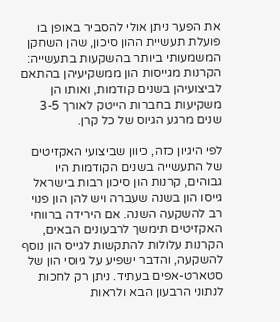את הפער ניתן אולי להסביר באופן בו פועלת תעשיית ההון סיכון, שהן השחקן המשמעותי ביותר בהשקעות בתעשייה: הקרנות מגייסות הון ממשקיעיהן בהתאם לביצועיהן בשנים קודמות, ואותו הן משקיעות בחברות הייטק לאורך 3-5 שנים מרגע הגיוס של כל קרן.

לפי היגיון כזה, כיוון שביצועי האקזיטים של התעשייה בשנים הקודמות היו גבוהים, קרנות הון סיכון רבות בישראל גייסו הון בשנה שעברה ויש להן הון פנוי רב להשקעה השנה. אם הירידה ברווחי האקזיטים תימשך לרבעונים הבאים, הקרנות עלולות להתקשות לגייס הון נוסף להשקעה, והדבר ישפיע על גיוסי הון של סטארט-אפים בעתיד. ניתן רק לחכות לנתוני הרבעון הבא ולראות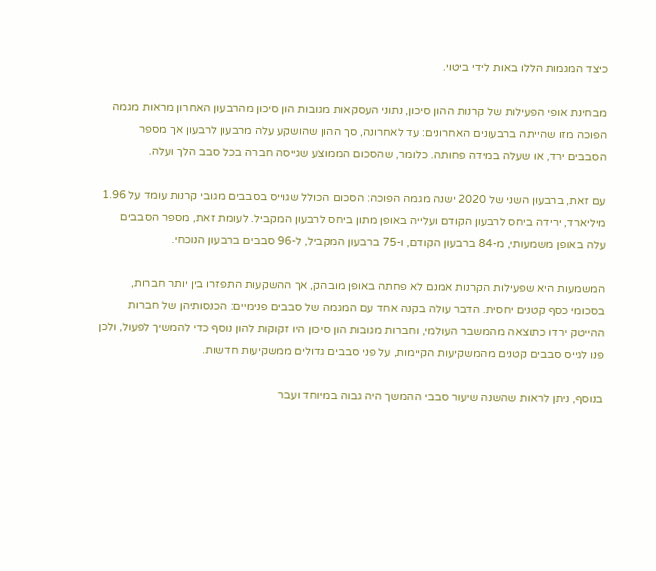כיצד המגמות הללו באות לידי ביטוי.

מבחינת אופי הפעילות של קרנות ההון סיכון, נתוני העסקאות מגובות הון סיכון מהרבעון האחרון מראות מגמה הפוכה מזו שהייתה ברבעונים האחרונים: עד לאחרונה, סך ההון שהושקע עלה מרבעון לרבעון אך מספר הסבבים ירד, או שעלה במידה פחותה. כלומר, שהסכום הממוצע שגייסה חברה בכל סבב הלך ועלה.

עם זאת, ברבעון השני של 2020 ישנה מגמה הפוכה: הסכום הכולל שגוייס בסבבים מגובי קרנות עומד על 1.96 מיליארד, ירידה ביחס לרבעון הקודם ועלייה באופן מתון ביחס לרבעון המקביל. לעומת זאת, מספר הסבבים עלה באופן משמעותי, מ-84 ברבעון הקודם, ו-75 ברבעון המקביל, ל-96 סבבים ברבעון הנוכחי.

המשמעות היא שפעילות הקרנות אמנם לא פחתה באופן מובהק, אך ההשקעות התפזרו בין יותר חברות, בסכומי כסף קטנים יחסית. הדבר עולה בקנה אחד עם המגמה של סבבים פנימיים: הכנסותיהן של חברות ההייטק ירדו כתוצאה מהמשבר העולמי, וחברות מגובות הון סיכון היו זקוקות להון נוסף כדי להמשיך לפעול, ולכן פנו לגייס סבבים קטנים מהמשקיעות הקיימות, על פני סבבים גדולים ממשקיעות חדשות.

בנוסף, ניתן לראות שהשנה שיעור סבבי ההמשך היה גבוה במיוחד ועבר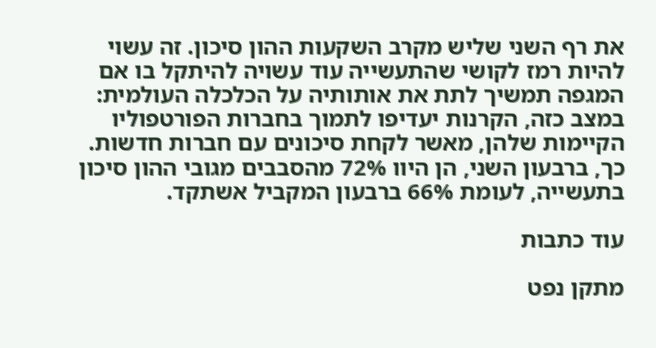את רף השני שליש מקרב השקעות ההון סיכון. זה עשוי להיות רמז לקושי שהתעשייה עוד עשויה להיתקל בו אם המגפה תמשיך לתת את אותותיה על הכלכלה העולמית: במצב כזה, הקרנות יעדיפו לתמוך בחברות הפורטפוליו הקיימות שלהן, מאשר לקחת סיכונים עם חברות חדשות. כך, ברבעון השני, הן היוו 72% מהסבבים מגובי ההון סיכון בתעשייה, לעומת 66% ברבעון המקביל אשתקד.

עוד כתבות

מתקן נפט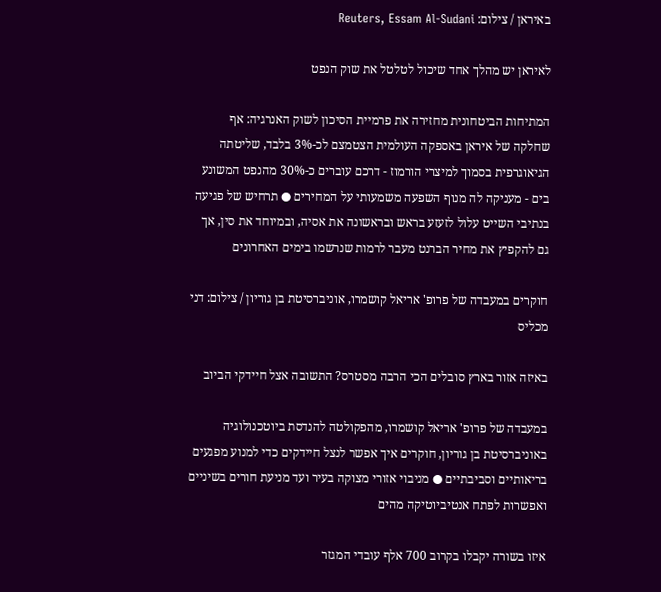באיראן / צילום: Reuters, Essam Al-Sudani

לאיראן יש מהלך אחד שיכול לטלטל את שוק הנפט

המתיחות הביטחונית מחזירה את פרמיית הסיכון לשוק האנרגיה: אף שחלקה של איראן באספקה העולמית הצטמצם לכ-3% בלבד, שליטתה הגיאוגרפית בסמוך למיצרי הורמוז - דרכם עוברים כ-30% מהנפט המשונע בים - מעניקה לה מנוף השפעה משמעותי על המחירים ● תרחיש של פגיעה בנתיבי השייט עלול לזעזע בראש ובראשונה את אסיה, ובמיוחד את סין, אך גם להקפיץ את מחיר הברנט מעבר לרמות שנרשמו בימים האחרונים

חוקרים במעבדה של פרופ' אריאל קושמרו, אוניברסיטת בן גוריון / צילום: דני מכליס

באיזה אזור בארץ סובלים הכי הרבה מסטרס? התשובה אצל חיידקי הביוב

במעבדה של פרופ' אריאל קושמרו, מהפקולטה להנדסת ביוטכנולוגיה באוניברסיטת בן גוריון, חוקרים איך אפשר לנצל חיידקים כדי למנוע מפגעים בריאותיים וסביבתיים ● מניבוי אזורי מצוקה בעיר ועד מניעת חורים בשיניים ואפשרות לפתח אנטיביוטיקה מהים

איזו בשורה יקבלו בקרוב 700 אלף עובדי המגזר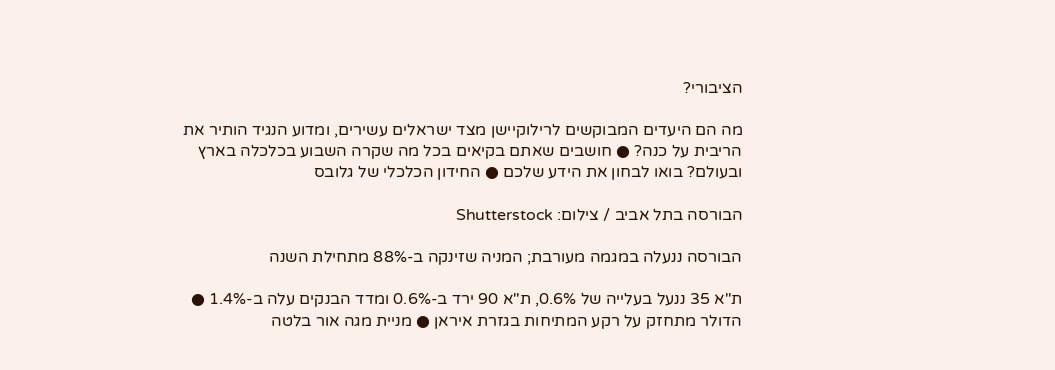הציבורי?

מה הם היעדים המבוקשים לרילוקיישן מצד ישראלים עשירים, ומדוע הנגיד הותיר את הריבית על כנה? ● חושבים שאתם בקיאים בכל מה שקרה השבוע בכלכלה בארץ ובעולם? בואו לבחון את הידע שלכם ● החידון הכלכלי של גלובס

הבורסה בתל אביב / צילום: Shutterstock

הבורסה ננעלה במגמה מעורבת; המניה שזינקה ב-88% מתחילת השנה

ת"א 35 ננעל בעלייה של 0.6%, ת"א 90 ירד ב-0.6% ומדד הבנקים עלה ב-1.4% ● הדולר מתחזק על רקע המתיחות בגזרת איראן ● מניית מגה אור בלטה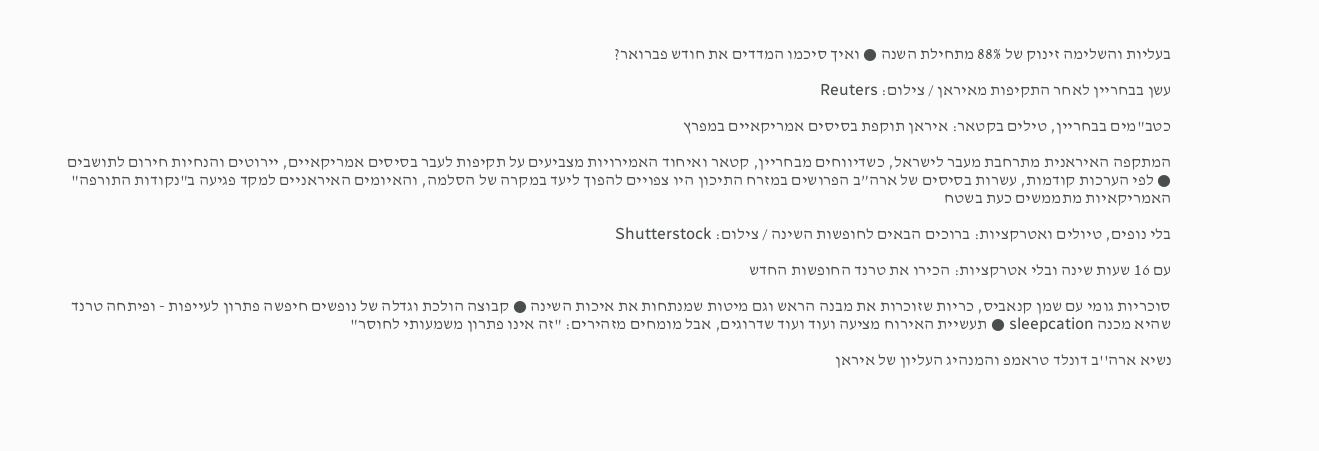בעליות והשלימה זינוק של 88% מתחילת השנה ● ואיך סיכמו המדדים את חודש פברואר?

עשן בבחריין לאחר התקיפות מאיראן / צילום: Reuters

כטב"מים בבחריין, טילים בקטאר: איראן תוקפת בסיסים אמריקאיים במפרץ

המתקפה האיראנית מתרחבת מעבר לישראל, כשדיווחים מבחריין, קטאר ואיחוד האמירויות מצביעים על תקיפות לעבר בסיסים אמריקאיים, יירוטים והנחיות חירום לתושבים ● לפי הערכות קודמות, עשרות בסיסים של ארה”ב הפרושים במזרח התיכון היו צפויים להפוך ליעד במקרה של הסלמה, והאיומים האיראניים למקד פגיעה ב"נקודות התורפה" האמריקאיות מתממשים כעת בשטח

בלי נופים, טיולים ואטרקציות: ברוכים הבאים לחופשות השינה / צילום: Shutterstock

עם 16 שעות שינה ובלי אטרקציות: הכירו את טרנד החופשות החדש

סוכריות גומי עם שמן קנאביס, כריות שזוכרות את מבנה הראש וגם מיטות שמנתחות את איכות השינה ● קבוצה הולכת וגדלה של נופשים חיפשה פתרון לעייפות - ופיתחה טרנד שהיא מכנה sleepcation ● תעשיית האירוח מציעה ועוד ועוד שדרוגים, אבל מומחים מזהירים: "זה אינו פתרון משמעותי לחוסר"

נשיא ארה''ב דונלד טראמפ והמנהיג העליון של איראן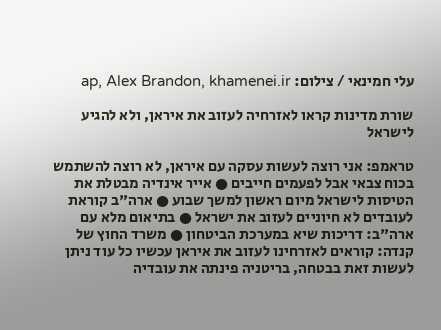עלי חמינאי / צילום: ap, Alex Brandon, khamenei.ir

שורת מדינות קראו לאזרחיה לעזוב את איראן, ולא להגיע לישראל

טראמפ: אני רוצה לעשות עסקה עם איראן, לא רוצה להשתמש בכוח צבאי אבל לפעמים חייבים ● אייר אינדיה מבטלת את הטיסות לישראל מיום ראשון למשך שבוע ● ארה"ב קוראת לעובדים לא חיוניים לעזוב את ישראל ● בתיאום מלא עם ארה"ב: דריכות שיא במערכת הביטחון ● משרד החוץ של קנדה: קוראים לאזרחינו לעזוב את איראן עכשיו כל עוד ניתן לעשות זאת בבטחה, בריטניה פינתה את עובדיה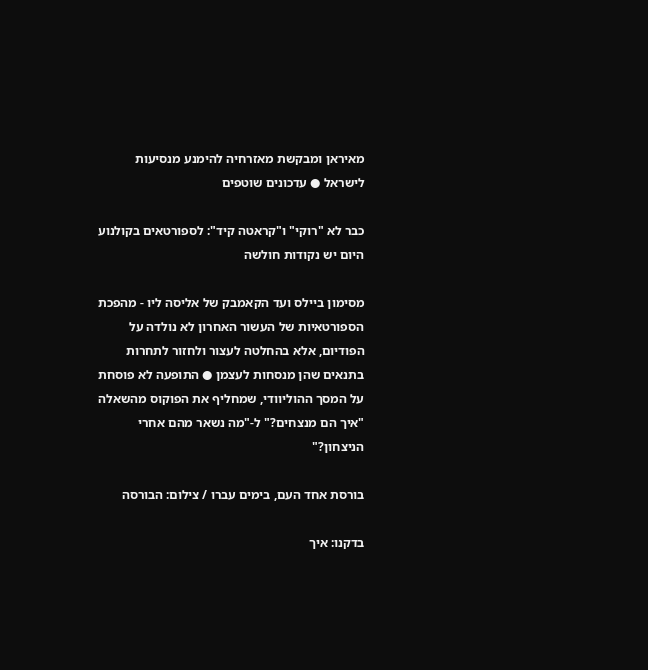מאיראן ומבקשת מאזרחיה להימנע מנסיעות לישראל ● עדכונים שוטפים

כבר לא "רוקי" ו"קראטה קיד": לספורטאים בקולנוע היום יש נקודות חולשה

מסימון ביילס ועד הקאמבק של אליסה ליו - מהפכת הספורטאיות של העשור האחרון לא נולדה על הפודיום, אלא בהחלטה לעצור ולחזור לתחרות בתנאים שהן מנסחות לעצמן ● התופעה לא פוסחת על המסך ההוליוודי, שמחליף את הפוקוס מהשאלה "איך הם מנצחים?" ל-"מה נשאר מהם אחרי הניצחון?"

בורסת אחד העם, בימים עברו / צילום: הבורסה

בדקנו: איך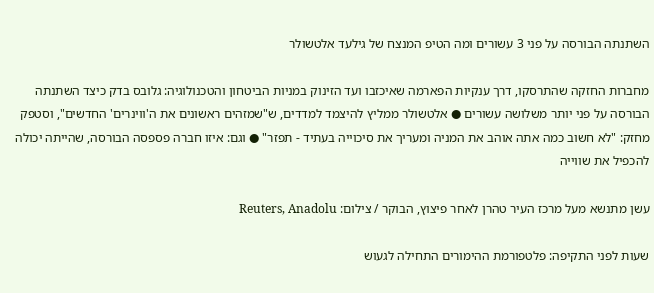השתנתה הבורסה על פני 3 עשורים ומה הטיפ המנצח של גילעד אלטשולר

מחברות החזקה שהתרסקו, דרך ענקיות הפארמה שאיכזבו ועד הזינוק במניות הביטחון והטכנולוגיה: גלובס בדק כיצד השתנתה הבורסה על פני יותר משלושה עשורים ● אלטשולר ממליץ להיצמד למדדים, ש"שמזהים ראשונים את ה'ווינרים' החדשים", וסטפק מחזק: "לא חשוב כמה אתה אוהב את המניה ומעריך את סיכוייה בעתיד - תפזר" ● וגם: איזו חברה פספסה הבורסה, שהייתה יכולה להכפיל את שווייה

עשן מתנשא מעל מרכז העיר טהרן לאחר פיצוץ, הבוקר / צילום: Reuters, Anadolu

שעות לפני התקיפה: פלטפורמת ההימורים התחילה לגעוש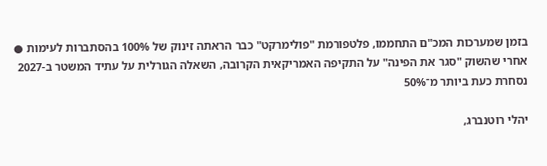בזמן שמערכות המכ"ם התחממו, פלטפורמת "פולימרקט" כבר הראתה זינוק של 100% בהסתברות לעימות ● אחרי שהשוק "סגר את הפינה" על התקיפה האמריקאית הקרובה, השאלה הגורלית על עתיד המשטר ב-2027 נסחרת כעת ביותר מ־50%

יהלי רוטנברג,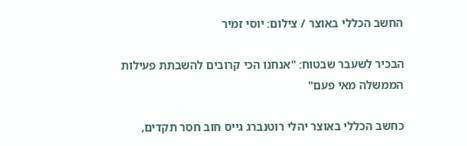החשב הכללי באוצר / צילום: יוסי זמיר

הבכיר לשעבר שבטוח: "אנחנו הכי קרובים להשבתת פעילות הממשלה מאי פעם"

כחשב הכללי באוצר יהלי רוטנברג גייס חוב חסר תקדים,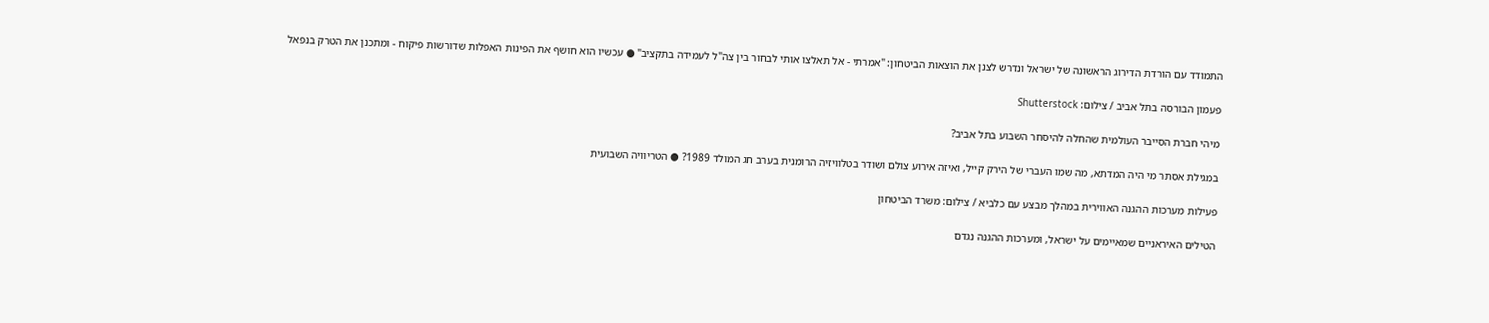התמודד עם הורדת הדירוג הראשונה של ישראל ונדרש לצנן את הוצאות הביטחון: "אמרתי - אל תאלצו אותי לבחור בין צה"ל לעמידה בתקציב" ● עכשיו הוא חושף את הפינות האפלות שדורשות פיקוח - ומתכנן את הטרק בנפאל

פעמון הבורסה בתל אביב / צילום: Shutterstock

מיהי חברת הסייבר העולמית שהחלה להיסחר השבוע בתל אביב?

במגילת אסתר מי היה המדתא, מה שמו העברי של הירק קייל, ואיזה אירוע צולם ושודר בטלוויזיה הרומנית בערב חג המולד 1989? ● הטריוויה השבועית

פעילות מערכות ההגנה האווירית במהלך מבצע עם כלביא / צילום: משרד הביטחון

הטילים האיראניים שמאיימים על ישראל, ומערכות ההגנה נגדם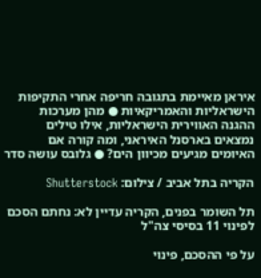איראן מאיימת בתגובה חריפה אחרי התקיפות הישראליות והאמריקאיות ● מהן מערכות ההגנה האווירית הישראליות, אילו טילים נמצאים בארסנל האיראני, ומה קורה אם האיומים מגיעים מכיוון הים? ● גלובס עושה סדר

הקריה בתל אביב / צילום: Shutterstock

תל השומר בפנים, הקריה עדיין לא: נחתם הסכם לפינוי 11 בסיסי צה"ל

על פי ההסכם, פינוי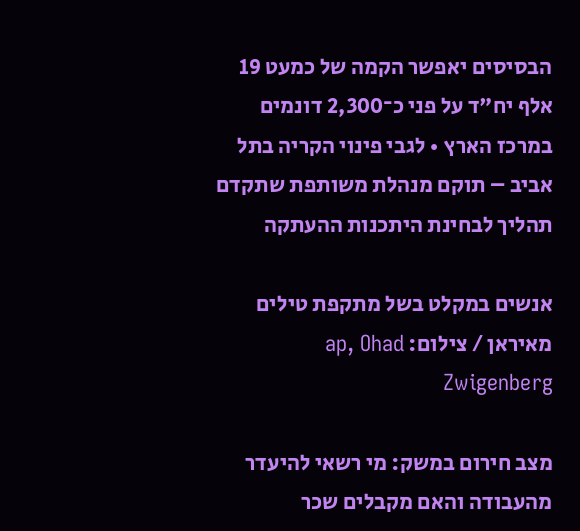הבסיסים יאפשר הקמה של כמעט 19 אלף יח"ד על פני כ־2,300 דונמים במרכז הארץ • לגבי פינוי הקריה בתל אביב – תוקם מנהלת משותפת שתקדם תהליך לבחינת היתכנות ההעתקה

אנשים במקלט בשל מתקפת טילים מאיראן / צילום: ap, Ohad Zwigenberg

מצב חירום במשק: מי רשאי להיעדר מהעבודה והאם מקבלים שכר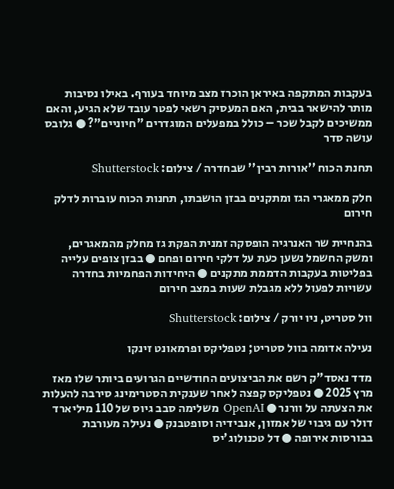בעקבות המתקפה באיראן הוכרז מצב מיוחד בעורף. באילו נסיבות מותר להישאר בבית, האם המעסיק רשאי לפטר עובד שלא הגיע, והאם ממשיכים לקבל שכר – כולל במפעלים המוגדרים "חיוניים"? ● גלובס עושה סדר

תחנת הכוח ''אורות רבין'' שבחדרה / צילום: Shutterstock

חלק ממאגרי הגז ומתקנים בבזן הושבתו, תחנות הכוח עוברות לדלק חירום

בהנחיית שר האנרגיה הופסקה זמנית הפקת גז מחלק מהמאגרים, ומשק החשמל נשען כעת על דלקי חירום ופחם ● בבזן צופים עלייה בפליטות בעקבות הדממת מתקנים ● היחידות הפחמיות בחדרה עשויות לפעול ללא מגבלת שעות במצב חירום

וול סטריט, ניו יורק / צילום: Shutterstock

נעילה אדומה בוול סטריט; נטפליקס ופרמאונט זינקו

מדד נאסד"ק רשם את הביצועים החודשיים הגרועים ביותר שלו מאז מרץ 2025 ● נטפליקס קפצה לאחר שענקית הסטרימינג סירבה להעלות את הצעתה על וורנר ● OpenAI משלימה סבב גיוס של 110 מיליארד דולר עם גיבוי של אמזון, אנבידיה וסופטבנק ● נעילה מעורבת בבורסות אירופה ● דל טכנולוג'יס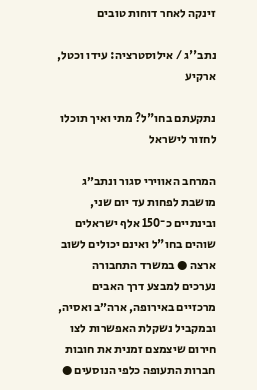זינקה לאחר דוחות טובים

נתב''ג / אילוסטרציה: עידו וכטל, ארקיע

נתקעתם בחו"ל? מתי ואיך תוכלו לחזור לישראל

המרחב האווירי סגור ונתב״ג מושבת לפחות עד יום שני, ובינתיים כ־150 אלף ישראלים שוהים בחו"ל ואינם יכולים לשוב ארצה ● במשרד התחבורה נערכים למבצע דרך האבים מרכזיים באירופה, ארה״ב ואסיה, ובמקביל נשקלת האפשרות לצו חירום שיצמצם זמנית את חובות חברות התעופה כלפי הנוסעים ●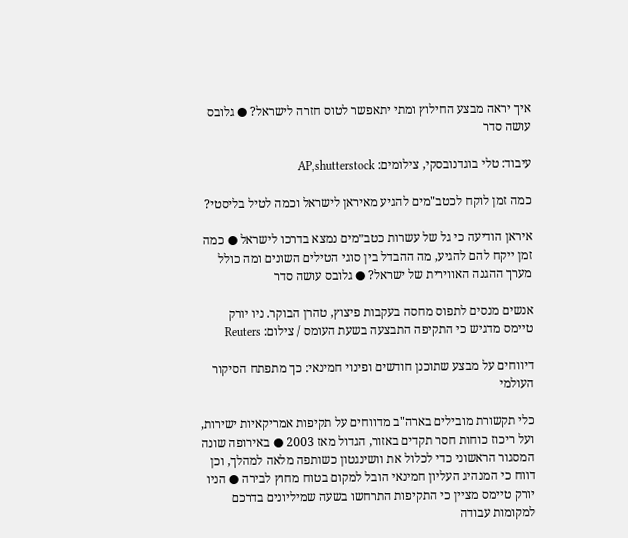איך יראה מבצע החילוץ ומתי יתאפשר לטוס חזרה לישראל? ● גלובס עושה סדר

עיבוד: טלי בוגדנובסקי, צילומים: AP,shutterstock

כמה זמן לוקח לכטב"מים להגיע מאיראן לישראל וכמה לטיל בליסטי?

איראן הודיעה כי גל של עשרות כטב״מים נמצא בדרכו לישראל ● כמה זמן ייקח להם להגיע, מה ההבדל בין סוגי הטילים השונים ומה כולל מערך ההגנה האווירית של ישראל? ● גלובס עושה סדר

אנשים מנסים לתפוס מחסה בעקבות פיצוץ, טהרן הבוקר. ניו יורק טיימס מדגיש כי התקיפה התבצעה בשעת העומס / צילום: Reuters

דיווחים על מבצע שתוכנן חודשים ופינוי חמינאי: כך מתפתח הסיקור העולמי

כלי תקשורת מובילים בארה"ב מדווחים על תקיפות אמריקאיות ישירות, ועל ריכוז כוחות חסר תקדים באזור, הגדול מאז 2003 ● באירופה שונה המסגור הראשוני כדי לכלול את וושינגטון כשותפה מלאה למהלך, וכן דווח כי המנהיג העליון חמינאי הובל למקום בטוח מחוץ לבירה ● הניו יורק טיימס מציין כי התקיפות התרחשו בשעה שמיליונים בדרכם למקומות עבודה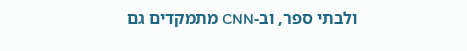ולבתי ספר, וב-CNN מתמקדים גם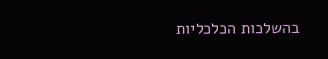בהשלכות הכלכליות